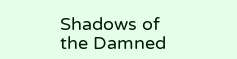Shadows of the Damned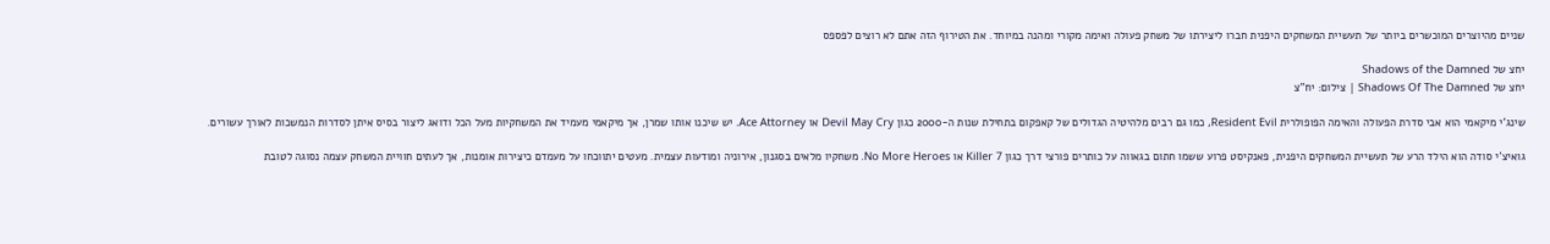שניים מהיוצרים המוכשרים ביותר של תעשיית המשחקים היפנית חברו ליצירתו של משחק פעולה ואימה מקורי ומהנה במיוחד. את הטירוף הזה אתם לא רוצים לפספס

יחצ של Shadows of the Damned
יחצ של Shadows Of The Damned | צילום: יח"צ

שינג'י מיקאמי הוא אבי סדרת הפעולה והאימה הפופולרית Resident Evil, כמו גם רבים מלהיטיה הגדולים של קאפקום בתחילת שנות ה-2000 כגון Devil May Cry או Ace Attorney. יש שיכנו אותו שמרן, אך מיקאמי מעמיד את המשחקיות מעל הכל ודואג ליצור בסיס איתן לסדרות הנמשכות לאורך עשורים.

גואיצ'י סודה הוא הילד הרע של תעשיית המשחקים היפנית, פאנקיסט פרוע ששמו חתום בגאווה על כותרים פורצי דרך כגון Killer 7 או No More Heroes. משחקיו מלאים בסגנון, אירוניה ומודעות עצמית. מעטים יתווכחו על מעמדם כיצירות אומנות, אך לעתים חוויית המשחק עצמה נסוגה לטובת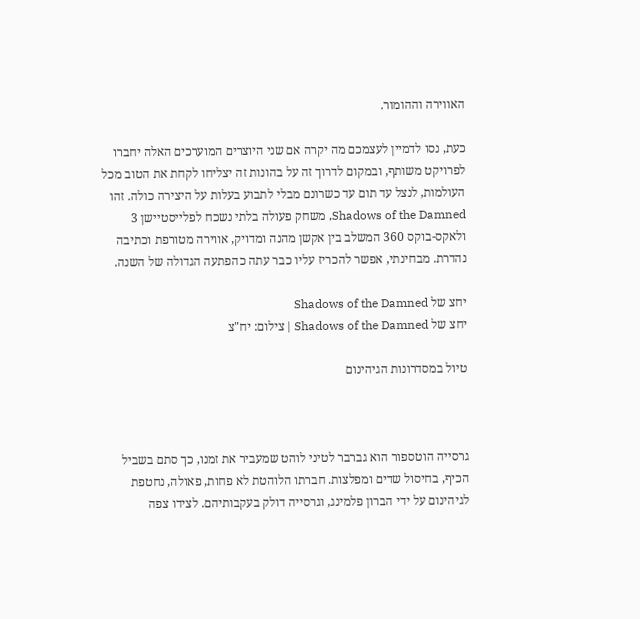האווירה וההומור.

כעת, נסו לדמיין לעצמכם מה יקרה אם שני היוצרים המוערכים האלה יחברו לפרויקט משותף, ובמקום לדרוך זה על בהונות זה יצליחו לקחת את הטוב מכל העולמות, לנצל עד תום עד כשרונם מבלי לתבוע בעלות על היצירה כולה. זהו Shadows of the Damned, משחק פעולה בלתי נשכח לפלייסטיישן 3 ולאקס-בוקס 360 המשלב בין אקשן מהנה ומדויק, אווירה מטורפת וכתיבה נהדרת. מבחינתי, אפשר להכריז עליו כבר עתה כהפתעה הגדולה של השנה.

יחצ של Shadows of the Damned
יחצ של Shadows of the Damned | צילום: יח"צ

טיול במסדרונות הגיהינום



גרסייה הוטספור הוא גברבר לטיני לוהט שמעביר את זמנו, כך סתם בשביל הכיף, בחיסול שדים ומפלצות. חברתו הלוהטת לא פחות, פאולה, נחטפת לגיהינום על ידי הברון פלמינג, וגרסייה דולק בעקבותיהם. לצידו צפה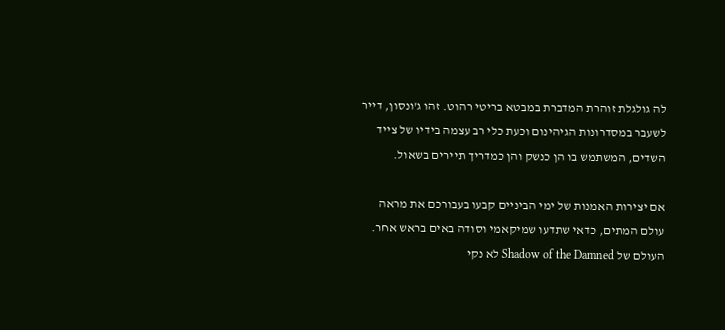לה גולגלת זוהרת המדברת במבטא בריטי רהוט. זהו ג'ונסון, דייר לשעבר במסדרונות הגיהינום וכעת כלי רב עצמה בידיו של צייד השדים, המשתמש בו הן כנשק והן כמדריך תיירים בשאול.

אם יצירות האמנות של ימי הביניים קבעו בעבורכם את מראה עולם המתים, כדאי שתדעו שמיקאמי וסודה באים בראש אחר. העולם של Shadow of the Damned לא נקי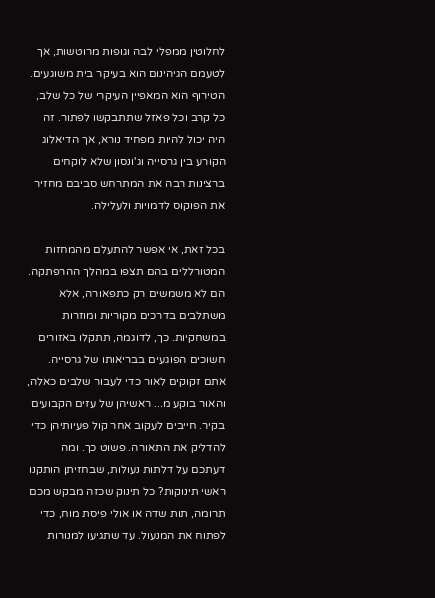לחלוטין ממפלי לבה וגופות מרוטשות, אך לטעמם הגיהינום הוא בעיקר בית משוגעים. הטירוף הוא המאפיין העיקרי של כל שלב, כל קרב וכל פאזל שתתבקשו לפתור. זה היה יכול להיות מפחיד נורא, אך הדיאלוג הקורע בין גרסייה וג'ונסון שלא לוקחים ברצינות רבה את המתרחש סביבם מחזיר את הפוקוס לדמויות ולעלילה.

בכל זאת, אי אפשר להתעלם מהמחזות המטורללים בהם תצפו במהלך ההרפתקה. הם לא משמשים רק כתפאורה, אלא משתלבים בדרכים מקוריות ומוזרות במשחקיות. כך, לדוגמה, תתקלו באזורים חשוכים הפוגעים בבריאותו של גרסייה. אתם זקוקים לאור כדי לעבור שלבים כאלה, והאור בוקע מ... ראשיהן של עזים הקבועים בקיר. חייבים לעקוב אחר קול פעיותיהן כדי להדליק את התאורה. פשוט כך. ומה דעתכם על דלתות נעולות, שבחזיתן הותקנו ראשי תינוקות? כל תינוק שכזה מבקש מכם תרומה, תות שדה או אולי פיסת מוח, כדי לפתוח את המנעול. עד שתגיעו למנורות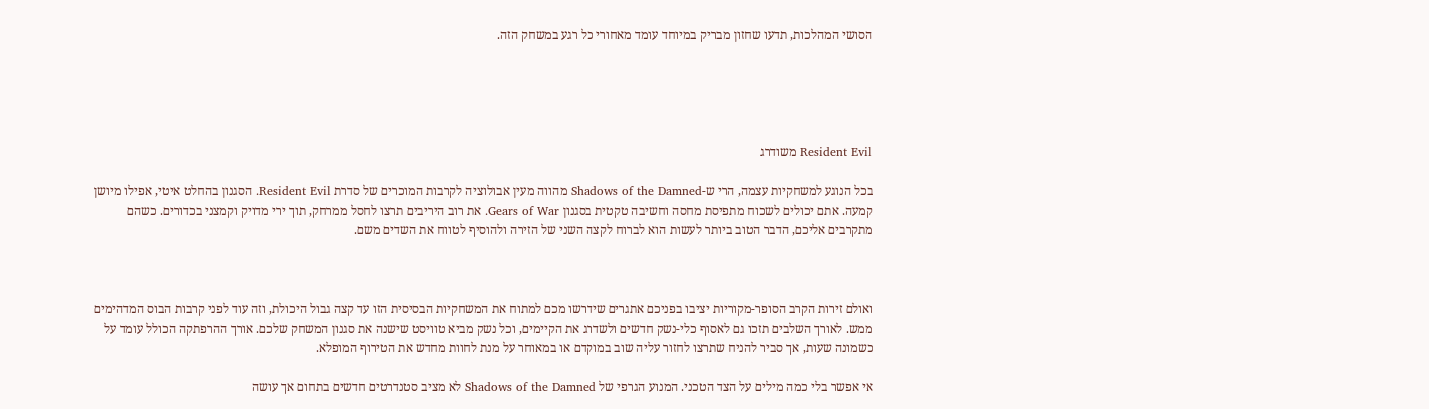הסושי המהלכות, תדעו שחזון מבריק במיוחד עומד מאחורי כל רגע במשחק הזה.





Resident Evil משודרג

בכל הנוגע למשחקיות עצמה, הרי ש-Shadows of the Damned מהווה מעין אבולוציה לקרבות המוכרים של סדרת Resident Evil. הסגנון בהחלט איטי, אפילו מיושן קמעה. אתם יכולים לשכוח מתפיסת מחסה וחשיבה טקטית בסגנון Gears of War. את רוב היריבים תרצו לחסל ממרחק, תוך ירי מדויק וקמצני בכדורים. כשהם מתקרבים אליכם, הדבר הטוב ביותר לעשות הוא לברוח לקצה השני של הזירה ולהוסיף לטווח את השדים משם.



ואולם זירות הקרב הסופר-מקוריות יציבו בפניכם אתגרים שידרשו מכם למתוח את המשחקיות הבסיסית הזו עד קצה גבול היכולת, וזה עוד לפני קרבות הבוס המדהימים ממש. לאורך השלבים תזכו גם לאסוף כלי-נשק חדשים ולשדרג את הקיימים, וכל נשק מביא טוויסט שישנה את סגנון המשחק שלכם. אורך ההרפתקה הכולל עומד על כשמונה שעות, אך סביר להניח שתרצו לחזור עליה שוב במוקדם או במאוחר על מנת לחוות מחדש את הטירוף המופלא.

אי אפשר בלי כמה מילים על הצד הטכני. המנוע הגרפי של Shadows of the Damned לא מציב סטנדרטים חדשים בתחום אך עושה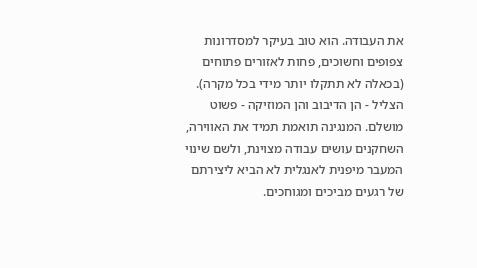את העבודה. הוא טוב בעיקר למסדרונות צפופים וחשוכים, פחות לאזורים פתוחים (בכאלה לא תתקלו יותר מידי בכל מקרה). הצליל - הן הדיבוב והן המוזיקה - פשוט מושלם. המנגינה תואמת תמיד את האווירה, השחקנים עושים עבודה מצוינת, ולשם שינוי המעבר מיפנית לאנגלית לא הביא ליצירתם של רגעים מביכים ומגוחכים.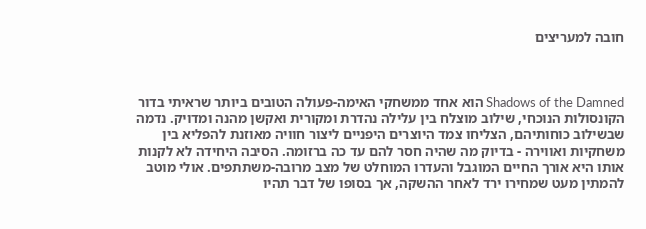חובה למעריצים



Shadows of the Damned הוא אחד ממשחקי האימה-פעולה הטובים ביותר שראיתי בדור הקונסולות הנוכחי, שילוב מוצלח בין עלילה נהדרת ומקורית ואקשן מהנה ומדויק. נדמה שבשילוב כוחותיהם, הצליחו צמד היוצרים היפניים ליצור חוויה מאוזנת להפליא בין משחקיות ואווירה - בדיוק מה שהיה חסר להם עד כה ברזומה. הסיבה היחידה לא לקנות אותו היא אורך החיים המוגבל והעדרו המוחלט של מצב מרובה-משתתפים. אולי מוטב להמתין מעט שמחירו ירד לאחר ההשקה, אך בסופו של דבר תהיו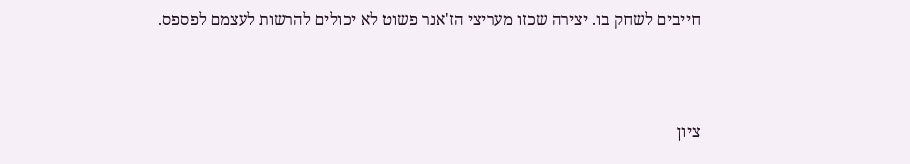חייבים לשחק בו. יצירה שכזו מעריצי הז'אנר פשוט לא יכולים להרשות לעצמם לפספס.



ציון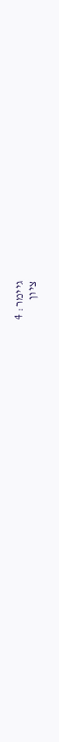גיימר: 4
ציון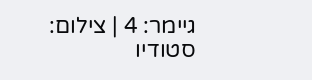גיימר: 4 | צילום: סטודיו